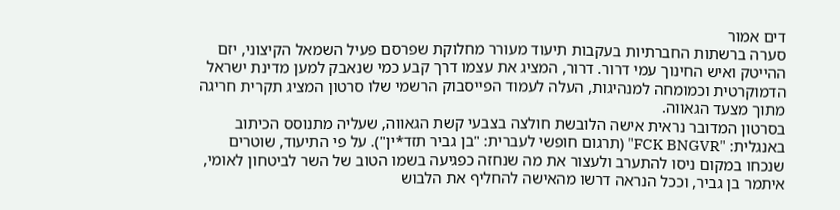דים אמור
סערה ברשתות החברתיות בעקבות תיעוד מעורר מחלוקת שפרסם פעיל השמאל הקיצוני, יזם ההייטק ואיש החינוך עמי דרור. דרור, המציג את עצמו דרך קבע כמי שנאבק למען מדינת ישראל הדמוקרטית וכמומחה למנהיגות, העלה לעמוד הפייסבוק הרשמי שלו סרטון המציג תקרית חריגה מתוך מצעד הגאווה.
בסרטון המדובר נראית אישה הלובשת חולצה בצבעי קשת הגאווה, שעליה מתנוסס הכיתוב באנגלית: "FCK BNGVR" (תרגום חופשי לעברית: "בן גביר תזד*ין"). על פי התיעוד, שוטרים שנכחו במקום ניסו להתערב ולעצור את מה שנחזה כפגיעה בשמו הטוב של השר לביטחון לאומי, איתמר בן גביר, וככל הנראה דרשו מהאישה להחליף את הלבוש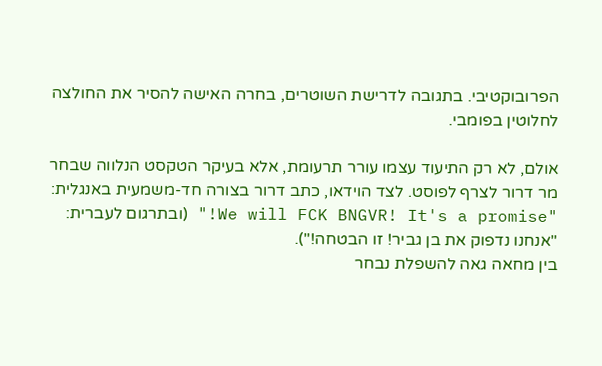הפרובוקטיבי. בתגובה לדרישת השוטרים, בחרה האישה להסיר את החולצה לחלוטין בפומבי.

אולם, לא רק התיעוד עצמו עורר תרעומת, אלא בעיקר הטקסט הנלווה שבחר מר דרור לצרף לפוסט. לצד הוידאו, כתב דרור בצורה חד-משמעית באנגלית:
"We will FCK BNGVR! It's a promise!" (ובתרגום לעברית: "אנחנו נדפוק את בן גביר! זו הבטחה!").
בין מחאה גאה להשפלת נבחר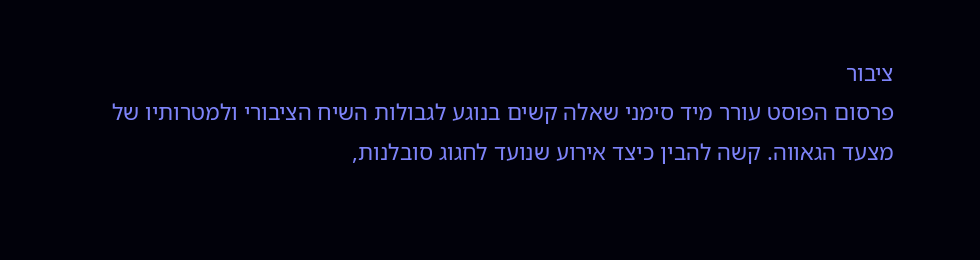ציבור
פרסום הפוסט עורר מיד סימני שאלה קשים בנוגע לגבולות השיח הציבורי ולמטרותיו של מצעד הגאווה. קשה להבין כיצד אירוע שנועד לחגוג סובלנות,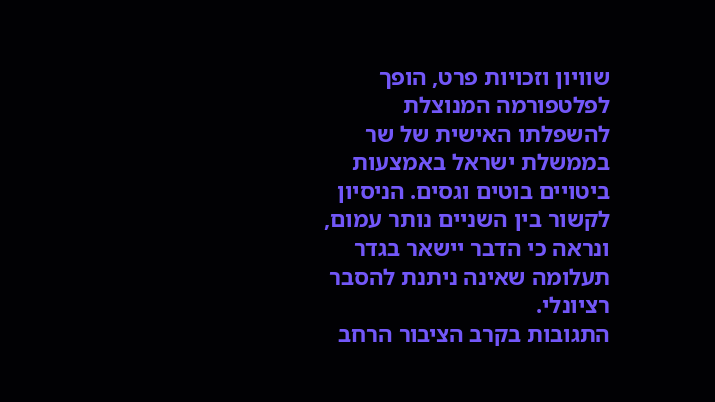שוויון וזכויות פרט, הופך לפלטפורמה המנוצלת להשפלתו האישית של שר בממשלת ישראל באמצעות ביטויים בוטים וגסים. הניסיון לקשור בין השניים נותר עמום, ונראה כי הדבר יישאר בגדר תעלומה שאינה ניתנת להסבר רציונלי.
התגובות בקרב הציבור הרחב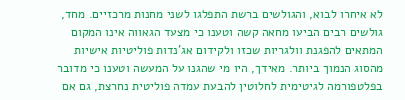לא איחרו לבוא, והגולשים ברשת התפלגו לשני מחנות מרכזיים. מחד, גולשים רבים הביעו מחאה קשה וטענו כי מצעד הגאווה אינו המקום המתאים להפגנת וולגריות שכזו ולקידום אג'נדות פוליטיות אישיות מהסוג הנמוך ביותר. מאידך, היו מי שהגנו על המעשה וטענו כי מדובר בפלטפורמה לגיטימית לחלוטין להבעת עמדה פוליטית נחרצת, גם אם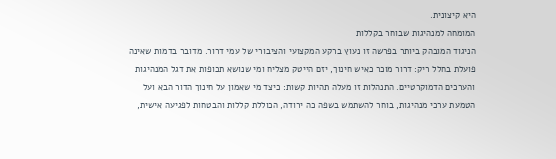היא קיצונית.
המומחה למנהיגות שבוחר בקללות
הניגוד המובהק ביותר בפרשה זו נעוץ ברקע המקצועי והציבורי של עמי דרור. מדובר בדמות שאינה פועלת בחלל ריק: דרור מוכר כאיש חינוך, יזם הייטק מצליח ומי שנושא תכופות את דגל המנהיגות והערכים הדמוקרטיים. התנהלות זו מעלה תהיות קשות: כיצד מי שאמון על חינוך הדור הבא ועל הטמעת ערכי מנהיגות, בוחר להשתמש בשפה כה ירודה, הכוללת קללות והבטחות לפגיעה אישית,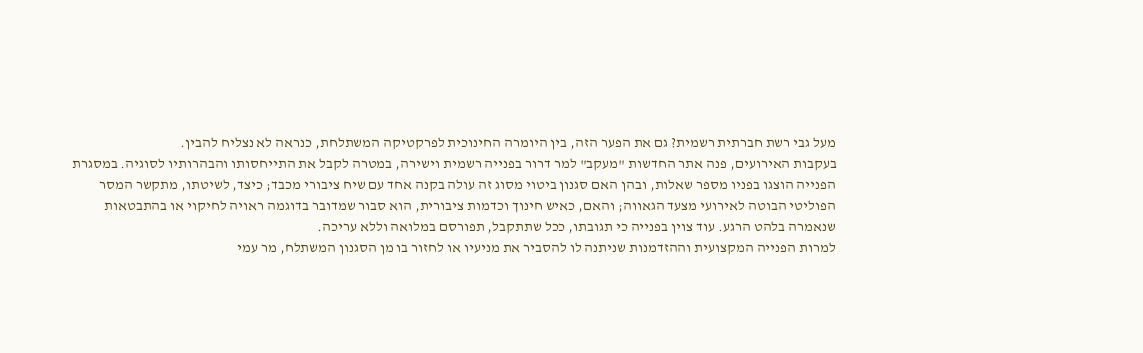מעל גבי רשת חברתית רשמית? גם את הפער הזה, בין היומרה החינוכית לפרקטיקה המשתלחת, כנראה לא נצליח להבין.
בעקבות האירועים, פנה אתר החדשות "מעקב" למר דרור בפנייה רשמית וישירה, במטרה לקבל את התייחסותו והבהרותיו לסוגיה. במסגרת הפנייה הוצגו בפניו מספר שאלות, ובהן האם סגנון ביטוי מסוג זה עולה בקנה אחד עם שיח ציבורי מכבד; כיצד, לשיטתו, מתקשר המסר הפוליטי הבוטה לאירועי מצעד הגאווה; והאם, כאיש חינוך וכדמות ציבורית, הוא סבור שמדובר בדוגמה ראויה לחיקוי או בהתבטאות שנאמרה בלהט הרגע. עוד צוין בפנייה כי תגובתו, ככל שתתקבל, תפורסם במלואה וללא עריכה.
למרות הפנייה המקצועית וההזדמנות שניתנה לו להסביר את מניעיו או לחזור בו מן הסגנון המשתלח, מר עמי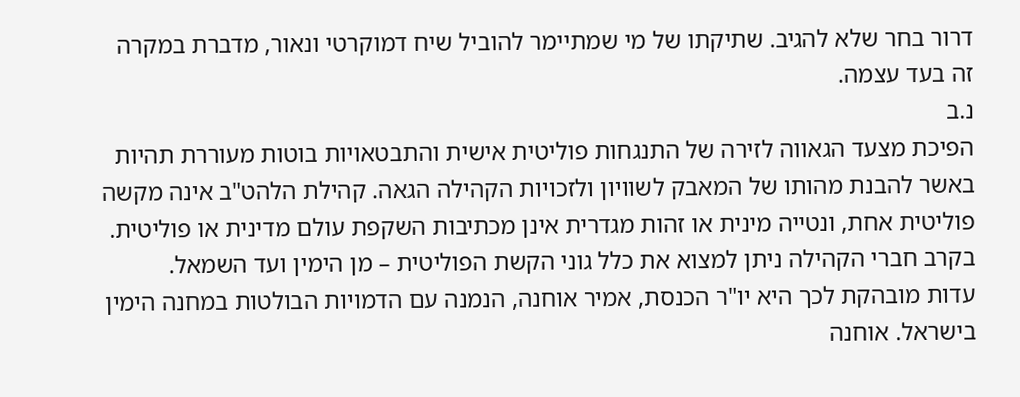דרור בחר שלא להגיב. שתיקתו של מי שמתיימר להוביל שיח דמוקרטי ונאור, מדברת במקרה זה בעד עצמה.
נ.ב
הפיכת מצעד הגאווה לזירה של התנגחות פוליטית אישית והתבטאויות בוטות מעוררת תהיות באשר להבנת מהותו של המאבק לשוויון ולזכויות הקהילה הגאה. קהילת הלהט"ב אינה מקשה פוליטית אחת, ונטייה מינית או זהות מגדרית אינן מכתיבות השקפת עולם מדינית או פוליטית. בקרב חברי הקהילה ניתן למצוא את כלל גוני הקשת הפוליטית – מן הימין ועד השמאל.
עדות מובהקת לכך היא יו"ר הכנסת, אמיר אוחנה, הנמנה עם הדמויות הבולטות במחנה הימין בישראל. אוחנה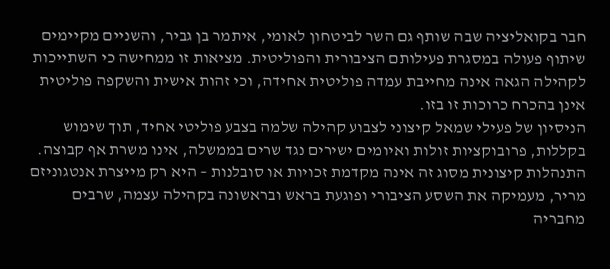חבר בקואליציה שבה שותף גם השר לביטחון לאומי, איתמר בן גביר, והשניים מקיימים שיתוף פעולה במסגרת פעילותם הציבורית והפוליטית. מציאות זו ממחישה כי השתייכות לקהילה הגאה אינה מחייבת עמדה פוליטית אחידה, וכי זהות אישית והשקפה פוליטית אינן בהכרח כרוכות זו בזו.
הניסיון של פעילי שמאל קיצוני לצבוע קהילה שלמה בצבע פוליטי אחיד, תוך שימוש בקללות, פרובוקציות זולות ואיומים ישירים נגד שרים בממשלה, אינו משרת אף קבוצה. התנהלות קיצונית מסוג זה אינה מקדמת זכויות או סובלנות – היא רק מייצרת אנטגוניזם מריר, מעמיקה את השסע הציבורי ופוגעת בראש ובראשונה בקהילה עצמה, שרבים מחבריה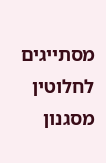מסתייגים לחלוטין מסגנון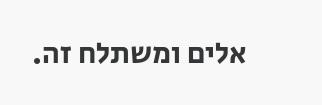אלים ומשתלח זה.